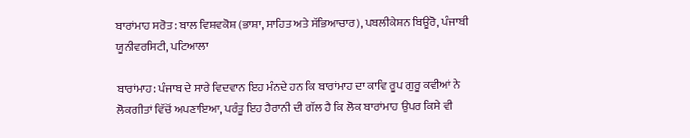ਬਾਰਾਂਮਾਹ ਸਰੋਤ : ਬਾਲ ਵਿਸ਼ਵਕੋਸ਼ (ਭਾਸ਼ਾ, ਸਾਹਿਤ ਅਤੇ ਸੱਭਿਆਚਾਰ), ਪਬਲੀਕੇਸ਼ਨ ਬਿਊਰੋ, ਪੰਜਾਬੀ ਯੂਨੀਵਰਸਿਟੀ, ਪਟਿਆਲਾ

ਬਾਰਾਂਮਾਹ: ਪੰਜਾਬ ਦੇ ਸਾਰੇ ਵਿਦਵਾਨ ਇਹ ਮੰਨਦੇ ਹਨ ਕਿ ਬਾਰਾਂਮਾਹ ਦਾ ਕਾਵਿ ਰੂਪ ਗੁਰੂ ਕਵੀਆਂ ਨੇ ਲੋਕਗੀਤਾਂ ਵਿੱਚੋਂ ਅਪਣਾਇਆ, ਪਰੰਤੂ ਇਹ ਹੈਰਾਨੀ ਦੀ ਗੱਲ ਹੈ ਕਿ ਲੋਕ ਬਾਰਾਂਮਾਹ ਉਪਰ ਕਿਸੇ ਵੀ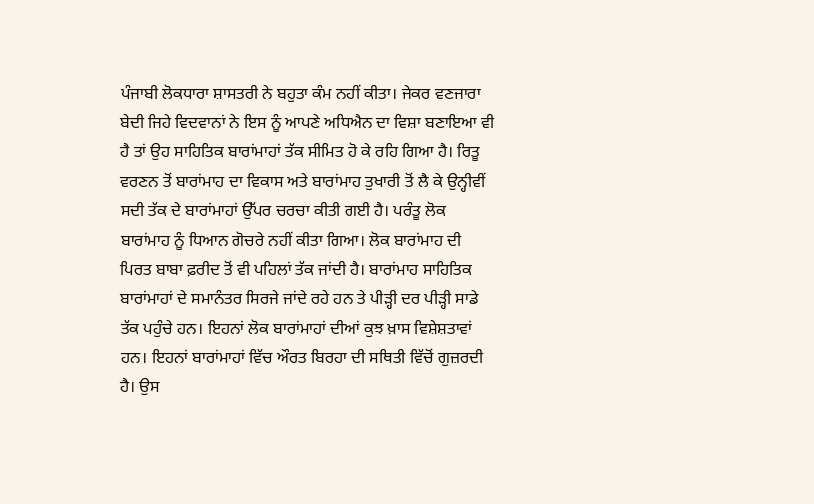ਪੰਜਾਬੀ ਲੋਕਧਾਰਾ ਸ਼ਾਸਤਰੀ ਨੇ ਬਹੁਤਾ ਕੰਮ ਨਹੀਂ ਕੀਤਾ। ਜੇਕਰ ਵਣਜਾਰਾ ਬੇਦੀ ਜਿਹੇ ਵਿਦਵਾਨਾਂ ਨੇ ਇਸ ਨੂੰ ਆਪਣੇ ਅਧਿਐਨ ਦਾ ਵਿਸ਼ਾ ਬਣਾਇਆ ਵੀ ਹੈ ਤਾਂ ਉਹ ਸਾਹਿਤਿਕ ਬਾਰਾਂਮਾਹਾਂ ਤੱਕ ਸੀਮਿਤ ਹੋ ਕੇ ਰਹਿ ਗਿਆ ਹੈ। ਰਿਤੂ ਵਰਣਨ ਤੋਂ ਬਾਰਾਂਮਾਹ ਦਾ ਵਿਕਾਸ ਅਤੇ ਬਾਰਾਂਮਾਹ ਤੁਖਾਰੀ ਤੋਂ ਲੈ ਕੇ ਉਨ੍ਹੀਵੀਂ ਸਦੀ ਤੱਕ ਦੇ ਬਾਰਾਂਮਾਹਾਂ ਉੱਪਰ ਚਰਚਾ ਕੀਤੀ ਗਈ ਹੈ। ਪਰੰਤੂ ਲੋਕ ਬਾਰਾਂਮਾਹ ਨੂੰ ਧਿਆਨ ਗੋਚਰੇ ਨਹੀਂ ਕੀਤਾ ਗਿਆ। ਲੋਕ ਬਾਰਾਂਮਾਹ ਦੀ ਪਿਰਤ ਬਾਬਾ ਫ਼ਰੀਦ ਤੋਂ ਵੀ ਪਹਿਲਾਂ ਤੱਕ ਜਾਂਦੀ ਹੈ। ਬਾਰਾਂਮਾਹ ਸਾਹਿਤਿਕ ਬਾਰਾਂਮਾਹਾਂ ਦੇ ਸਮਾਨੰਤਰ ਸਿਰਜੇ ਜਾਂਦੇ ਰਹੇ ਹਨ ਤੇ ਪੀੜ੍ਹੀ ਦਰ ਪੀੜ੍ਹੀ ਸਾਡੇ ਤੱਕ ਪਹੁੰਚੇ ਹਨ। ਇਹਨਾਂ ਲੋਕ ਬਾਰਾਂਮਾਹਾਂ ਦੀਆਂ ਕੁਝ ਖ਼ਾਸ ਵਿਸ਼ੇਸ਼ਤਾਵਾਂ ਹਨ। ਇਹਨਾਂ ਬਾਰਾਂਮਾਹਾਂ ਵਿੱਚ ਔਰਤ ਬਿਰਹਾ ਦੀ ਸਥਿਤੀ ਵਿੱਚੋਂ ਗੁਜ਼ਰਦੀ ਹੈ। ਉਸ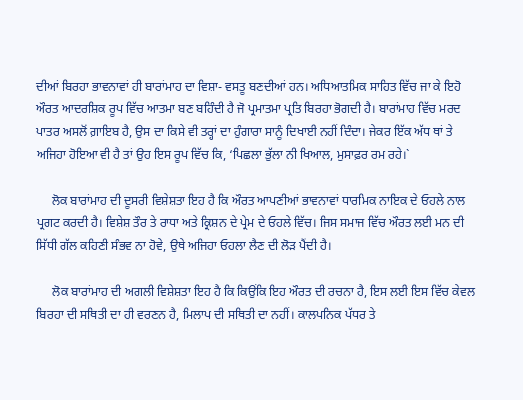ਦੀਆਂ ਬਿਰਹਾ ਭਾਵਨਾਵਾਂ ਹੀ ਬਾਰਾਂਮਾਹ ਦਾ ਵਿਸ਼ਾ- ਵਸਤੂ ਬਣਦੀਆਂ ਹਨ। ਅਧਿਆਤਮਿਕ ਸਾਹਿਤ ਵਿੱਚ ਜਾ ਕੇ ਇਹੋ ਔਰਤ ਆਦਰਸ਼ਿਕ ਰੂਪ ਵਿੱਚ ਆਤਮਾ ਬਣ ਬਹਿੰਦੀ ਹੈ ਜੋ ਪ੍ਰਮਾਤਮਾ ਪ੍ਰਤਿ ਬਿਰਹਾ ਭੋਗਦੀ ਹੈ। ਬਾਰਾਂਮਾਹ ਵਿੱਚ ਮਰਦ ਪਾਤਰ ਅਸਲੋਂ ਗ਼ਾਇਬ ਹੈ, ਉਸ ਦਾ ਕਿਸੇ ਵੀ ਤਰ੍ਹਾਂ ਦਾ ਹੁੰਗਾਰਾ ਸਾਨੂੰ ਦਿਖਾਈ ਨਹੀਂ ਦਿੰਦਾ। ਜੇਕਰ ਇੱਕ ਅੱਧ ਥਾਂ ਤੇ ਅਜਿਹਾ ਹੋਇਆ ਵੀ ਹੈ ਤਾਂ ਉਹ ਇਸ ਰੂਪ ਵਿੱਚ ਕਿ, ‘ਪਿਛਲਾ ਭੁੱਲਾ ਨੀ ਖਿਆਲ, ਮੁਸਾਫ਼ਰ ਰਮ ਰਹੇ।`

     ਲੋਕ ਬਾਰਾਂਮਾਹ ਦੀ ਦੂਸਰੀ ਵਿਸ਼ੇਸ਼ਤਾ ਇਹ ਹੈ ਕਿ ਔਰਤ ਆਪਣੀਆਂ ਭਾਵਨਾਵਾਂ ਧਾਰਮਿਕ ਨਾਇਕ ਦੇ ਓਹਲੇ ਨਾਲ ਪ੍ਰਗਟ ਕਰਦੀ ਹੈ। ਵਿਸ਼ੇਸ਼ ਤੌਰ ਤੇ ਰਾਧਾ ਅਤੇ ਕ੍ਰਿਸ਼ਨ ਦੇ ਪ੍ਰੇਮ ਦੇ ਓਹਲੇ ਵਿੱਚ। ਜਿਸ ਸਮਾਜ ਵਿੱਚ ਔਰਤ ਲਈ ਮਨ ਦੀ ਸਿੱਧੀ ਗੱਲ ਕਹਿਣੀ ਸੰਭਵ ਨਾ ਹੋਵੇ, ਉਥੇ ਅਜਿਹਾ ਓਹਲਾ ਲੈਣ ਦੀ ਲੋੜ ਪੈਂਦੀ ਹੈ।

     ਲੋਕ ਬਾਰਾਂਮਾਹ ਦੀ ਅਗਲੀ ਵਿਸ਼ੇਸ਼ਤਾ ਇਹ ਹੈ ਕਿ ਕਿਉਂਕਿ ਇਹ ਔਰਤ ਦੀ ਰਚਨਾ ਹੈ, ਇਸ ਲਈ ਇਸ ਵਿੱਚ ਕੇਵਲ ਬਿਰਹਾ ਦੀ ਸਥਿਤੀ ਦਾ ਹੀ ਵਰਣਨ ਹੈ, ਮਿਲਾਪ ਦੀ ਸਥਿਤੀ ਦਾ ਨਹੀਂ। ਕਾਲਪਨਿਕ ਪੱਧਰ ਤੇ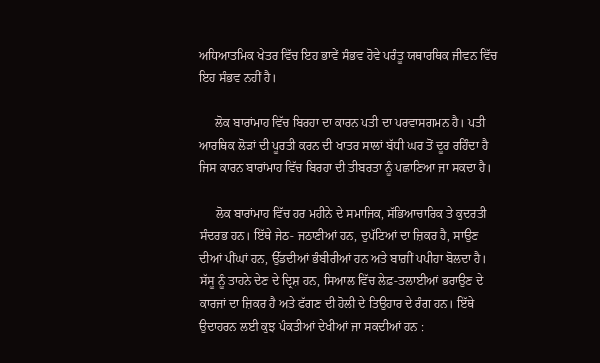ਅਧਿਆਤਮਿਕ ਖੇਤਰ ਵਿੱਚ ਇਹ ਭਾਵੇਂ ਸੰਭਵ ਹੋਵੇ ਪਰੰਤੂ ਯਥਾਰਥਿਕ ਜੀਵਨ ਵਿੱਚ ਇਹ ਸੰਭਵ ਨਹੀਂ ਹੈ।

     ਲੋਕ ਬਾਰਾਂਮਾਹ ਵਿੱਚ ਬਿਰਹਾ ਦਾ ਕਾਰਨ ਪਤੀ ਦਾ ਪਰਵਾਸਗਮਨ ਹੈ। ਪਤੀ ਆਰਥਿਕ ਲੋੜਾਂ ਦੀ ਪੂਰਤੀ ਕਰਨ ਦੀ ਖਾਤਰ ਸਾਲਾਂ ਬੱਧੀ ਘਰ ਤੋਂ ਦੂਰ ਰਹਿੰਦਾ ਹੈ ਜਿਸ ਕਾਰਨ ਬਾਰਾਂਮਾਹ ਵਿੱਚ ਬਿਰਹਾ ਦੀ ਤੀਬਰਤਾ ਨੂੰ ਪਛਾਣਿਆ ਜਾ ਸਕਦਾ ਹੈ।

     ਲੋਕ ਬਾਰਾਂਮਾਹ ਵਿੱਚ ਹਰ ਮਹੀਨੇ ਦੇ ਸਮਾਜਿਕ, ਸੱਭਿਆਚਾਰਿਕ ਤੇ ਕੁਦਰਤੀ ਸੰਦਰਭ ਹਨ। ਇੱਥੇ ਜੇਠ- ਜਠਾਣੀਆਂ ਹਨ, ਦੁਪੱਟਿਆਂ ਦਾ ਜ਼ਿਕਰ ਹੈ, ਸਾਉਣ ਦੀਆਂ ਪੀਂਘਾਂ ਹਨ, ਉੱਡਦੀਆਂ ਭੰਬੀਰੀਆਂ ਹਨ ਅਤੇ ਬਾਗ਼ੀਂ ਪਪੀਹਾ ਬੋਲਦਾ ਹੈ। ਸੱਸੂ ਨੂੰ ਤਾਹਨੇ ਦੇਣ ਦੇ ਦ੍ਰਿਸ਼ ਹਨ, ਸਿਆਲ ਵਿੱਚ ਲੇਫ਼-ਤਲਾਈਆਂ ਭਰਾਉਣ ਦੇ ਕਾਰਜਾਂ ਦਾ ਜ਼ਿਕਰ ਹੈ ਅਤੇ ਫੱਗਣ ਦੀ ਹੋਲੀ ਦੇ ਤਿਉਹਾਰ ਦੇ ਰੰਗ ਹਨ। ਇੱਥੇ ਉਦਾਹਰਨ ਲਈ ਕੁਝ ਪੰਕਤੀਆਂ ਦੇਖੀਆਂ ਜਾ ਸਕਦੀਆਂ ਹਨ :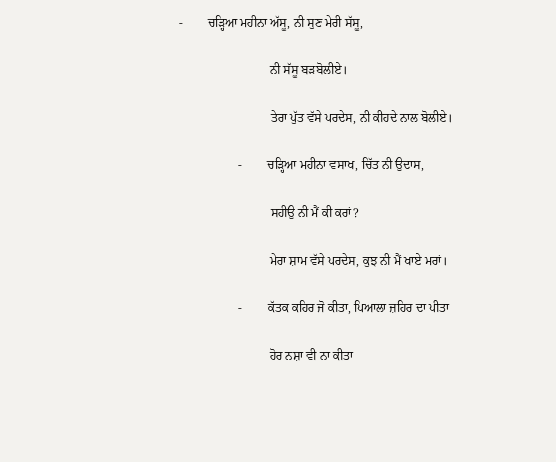-        ਚੜ੍ਹਿਆ ਮਹੀਨਾ ਅੱਸੂ, ਨੀ ਸੁਣ ਮੇਰੀ ਸੱਸੂ,

                             ਨੀ ਸੱਸੂ ਬੜਬੋਲੀਏ।

                             ਤੇਰਾ ਪੁੱਤ ਵੱਸੇ ਪਰਦੇਸ, ਨੀ ਕੀਹਦੇ ਨਾਲ ਬੋਲੀਏ।

                   -        ਚੜ੍ਹਿਆ ਮਹੀਨਾ ਵਸਾਖ, ਚਿੱਤ ਨੀ ਉਦਾਸ,

                             ਸਹੀਉ ਨੀ ਮੈਂ ਕੀ ਕਰਾਂ?

                             ਮੇਰਾ ਸ਼ਾਮ ਵੱਸੇ ਪਰਦੇਸ, ਕੁਝ ਨੀ ਮੈਂ ਖਾਏ ਮਰਾਂ।

                   -        ਕੱਤਕ ਕਹਿਰ ਜੋ ਕੀਤਾ, ਪਿਆਲਾ ਜ਼ਹਿਰ ਦਾ ਪੀਤਾ

                             ਹੋਰ ਨਸ਼ਾ ਵੀ ਨਾ ਕੀਤਾ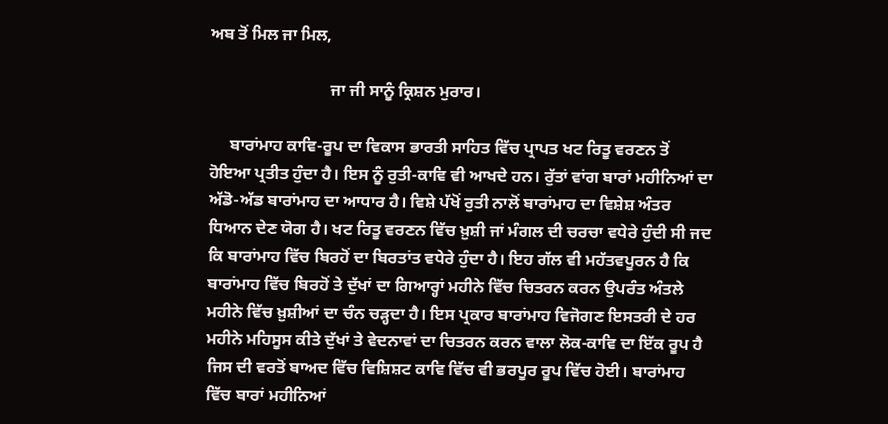ਅਬ ਤੋਂ ਮਿਲ ਜਾ ਮਿਲ,

                             ਜਾ ਜੀ ਸਾਨੂੰ ਕ੍ਰਿਸ਼ਨ ਮੁਰਾਰ।

     ਬਾਰਾਂਮਾਹ ਕਾਵਿ-ਰੂਪ ਦਾ ਵਿਕਾਸ ਭਾਰਤੀ ਸਾਹਿਤ ਵਿੱਚ ਪ੍ਰਾਪਤ ਖਟ ਰਿਤੂ ਵਰਣਨ ਤੋਂ ਹੋਇਆ ਪ੍ਰਤੀਤ ਹੁੰਦਾ ਹੈ। ਇਸ ਨੂੰ ਰੁਤੀ-ਕਾਵਿ ਵੀ ਆਖਦੇ ਹਨ। ਰੁੱਤਾਂ ਵਾਂਗ ਬਾਰਾਂ ਮਹੀਨਿਆਂ ਦਾ ਅੱਡੋ-ਅੱਡ ਬਾਰਾਂਮਾਹ ਦਾ ਆਧਾਰ ਹੈ। ਵਿਸ਼ੇ ਪੱਖੋਂ ਰੁਤੀ ਨਾਲੋਂ ਬਾਰਾਂਮਾਹ ਦਾ ਵਿਸ਼ੇਸ਼ ਅੰਤਰ ਧਿਆਨ ਦੇਣ ਯੋਗ ਹੈ। ਖਟ ਰਿਤੂ ਵਰਣਨ ਵਿੱਚ ਖ਼ੁਸ਼ੀ ਜਾਂ ਮੰਗਲ ਦੀ ਚਰਚਾ ਵਧੇਰੇ ਹੁੰਦੀ ਸੀ ਜਦ ਕਿ ਬਾਰਾਂਮਾਹ ਵਿੱਚ ਬਿਰਹੋਂ ਦਾ ਬਿਰਤਾਂਤ ਵਧੇਰੇ ਹੁੰਦਾ ਹੈ। ਇਹ ਗੱਲ ਵੀ ਮਹੱਤਵਪੂਰਨ ਹੈ ਕਿ ਬਾਰਾਂਮਾਹ ਵਿੱਚ ਬਿਰਹੋਂ ਤੇ ਦੁੱਖਾਂ ਦਾ ਗਿਆਰ੍ਹਾਂ ਮਹੀਨੇ ਵਿੱਚ ਚਿਤਰਨ ਕਰਨ ਉਪਰੰਤ ਅੰਤਲੇ ਮਹੀਨੇ ਵਿੱਚ ਖ਼ੁਸ਼ੀਆਂ ਦਾ ਚੰਨ ਚੜ੍ਹਦਾ ਹੈ। ਇਸ ਪ੍ਰਕਾਰ ਬਾਰਾਂਮਾਹ ਵਿਜੋਗਣ ਇਸਤਰੀ ਦੇ ਹਰ ਮਹੀਨੇ ਮਹਿਸੂਸ ਕੀਤੇ ਦੁੱਖਾਂ ਤੇ ਵੇਦਨਾਵਾਂ ਦਾ ਚਿਤਰਨ ਕਰਨ ਵਾਲਾ ਲੋਕ-ਕਾਵਿ ਦਾ ਇੱਕ ਰੂਪ ਹੈ ਜਿਸ ਦੀ ਵਰਤੋਂ ਬਾਅਦ ਵਿੱਚ ਵਿਸ਼ਿਸ਼ਟ ਕਾਵਿ ਵਿੱਚ ਵੀ ਭਰਪੂਰ ਰੂਪ ਵਿੱਚ ਹੋਈ। ਬਾਰਾਂਮਾਹ ਵਿੱਚ ਬਾਰਾਂ ਮਹੀਨਿਆਂ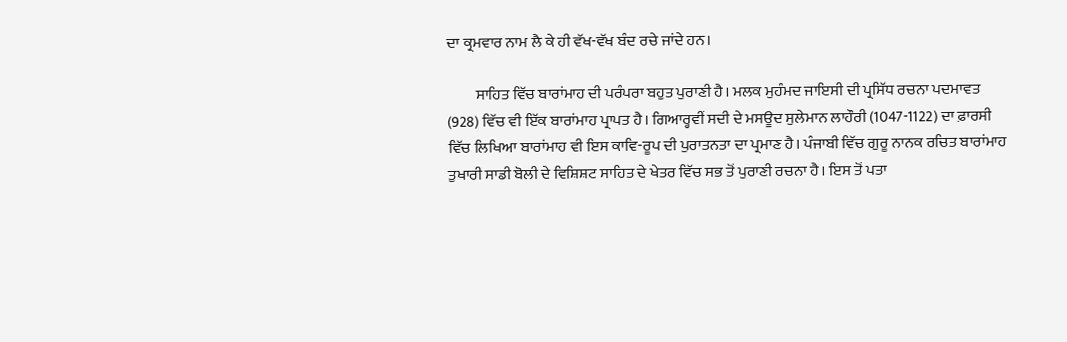ਦਾ ਕ੍ਰਮਵਾਰ ਨਾਮ ਲੈ ਕੇ ਹੀ ਵੱਖ-ਵੱਖ ਬੰਦ ਰਚੇ ਜਾਂਦੇ ਹਨ।

         ਸਾਹਿਤ ਵਿੱਚ ਬਾਰਾਂਮਾਹ ਦੀ ਪਰੰਪਰਾ ਬਹੁਤ ਪੁਰਾਣੀ ਹੈ। ਮਲਕ ਮੁਹੰਮਦ ਜਾਇਸੀ ਦੀ ਪ੍ਰਸਿੱਧ ਰਚਨਾ ਪਦਮਾਵਤ (928) ਵਿੱਚ ਵੀ ਇੱਕ ਬਾਰਾਂਮਾਹ ਪ੍ਰਾਪਤ ਹੈ। ਗਿਆਰ੍ਹਵੀਂ ਸਦੀ ਦੇ ਮਸਊਦ ਸੁਲੇਮਾਨ ਲਾਹੌਰੀ (1047-1122) ਦਾ ਫ਼ਾਰਸੀ ਵਿੱਚ ਲਿਖਿਆ ਬਾਰਾਂਮਾਹ ਵੀ ਇਸ ਕਾਵਿ-ਰੂਪ ਦੀ ਪੁਰਾਤਨਤਾ ਦਾ ਪ੍ਰਮਾਣ ਹੈ। ਪੰਜਾਬੀ ਵਿੱਚ ਗੁਰੂ ਨਾਨਕ ਰਚਿਤ ਬਾਰਾਂਮਾਹ ਤੁਖਾਰੀ ਸਾਡੀ ਬੋਲੀ ਦੇ ਵਿਸ਼ਿਸ਼ਟ ਸਾਹਿਤ ਦੇ ਖੇਤਰ ਵਿੱਚ ਸਭ ਤੋਂ ਪੁਰਾਣੀ ਰਚਨਾ ਹੈ। ਇਸ ਤੋਂ ਪਤਾ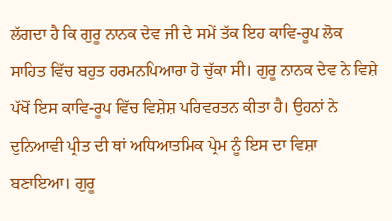ਲੱਗਦਾ ਹੈ ਕਿ ਗੁਰੂ ਨਾਨਕ ਦੇਵ ਜੀ ਦੇ ਸਮੇਂ ਤੱਕ ਇਹ ਕਾਵਿ-ਰੂਪ ਲੋਕ ਸਾਹਿਤ ਵਿੱਚ ਬਹੁਤ ਹਰਮਨਪਿਆਰਾ ਹੋ ਚੁੱਕਾ ਸੀ। ਗੁਰੂ ਨਾਨਕ ਦੇਵ ਨੇ ਵਿਸ਼ੇ ਪੱਖੋਂ ਇਸ ਕਾਵਿ-ਰੂਪ ਵਿੱਚ ਵਿਸ਼ੇਸ਼ ਪਰਿਵਰਤਨ ਕੀਤਾ ਹੈ। ਉਹਨਾਂ ਨੇ ਦੁਨਿਆਵੀ ਪ੍ਰੀਤ ਦੀ ਥਾਂ ਅਧਿਆਤਮਿਕ ਪ੍ਰੇਮ ਨੂੰ ਇਸ ਦਾ ਵਿਸ਼ਾ ਬਣਾਇਆ। ਗੁਰੂ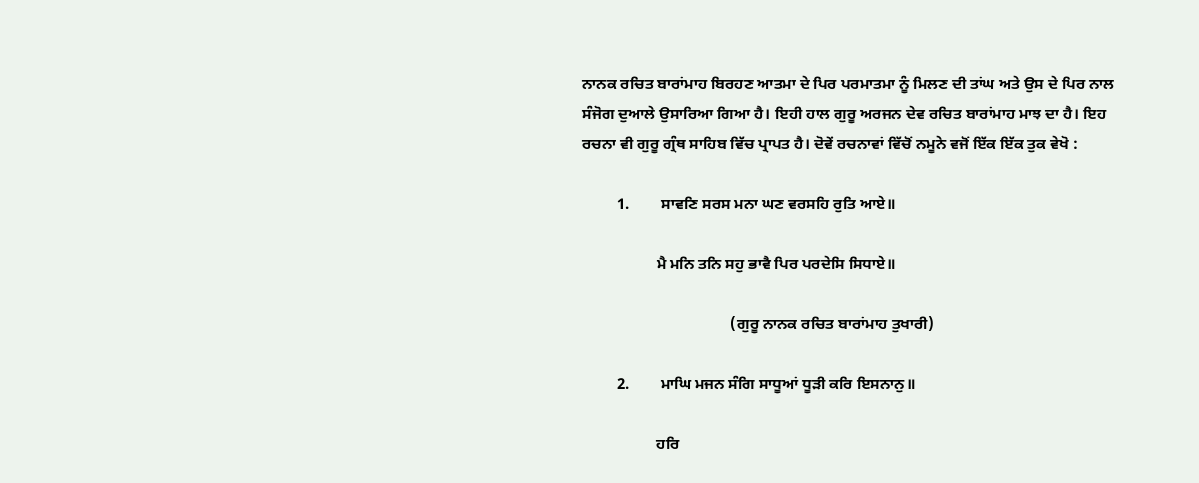ਨਾਨਕ ਰਚਿਤ ਬਾਰਾਂਮਾਹ ਬਿਰਹਣ ਆਤਮਾ ਦੇ ਪਿਰ ਪਰਮਾਤਮਾ ਨੂੰ ਮਿਲਣ ਦੀ ਤਾਂਘ ਅਤੇ ਉਸ ਦੇ ਪਿਰ ਨਾਲ ਸੰਜੋਗ ਦੁਆਲੇ ਉਸਾਰਿਆ ਗਿਆ ਹੈ। ਇਹੀ ਹਾਲ ਗੁਰੂ ਅਰਜਨ ਦੇਵ ਰਚਿਤ ਬਾਰਾਂਮਾਹ ਮਾਝ ਦਾ ਹੈ। ਇਹ ਰਚਨਾ ਵੀ ਗੁਰੂ ਗ੍ਰੰਥ ਸਾਹਿਬ ਵਿੱਚ ਪ੍ਰਾਪਤ ਹੈ। ਦੋਵੇਂ ਰਚਨਾਵਾਂ ਵਿੱਚੋਂ ਨਮੂਨੇ ਵਜੋਂ ਇੱਕ ਇੱਕ ਤੁਕ ਵੇਖੋ :

         1.        ਸਾਵਣਿ ਸਰਸ ਮਨਾ ਘਣ ਵਰਸਹਿ ਰੁਤਿ ਆਏ॥

                   ਮੈ ਮਨਿ ਤਨਿ ਸਹੁ ਭਾਵੈ ਪਿਰ ਪਰਦੇਸਿ ਸਿਧਾਏ॥

                                      (ਗੁਰੂ ਨਾਨਕ ਰਚਿਤ ਬਾਰਾਂਮਾਹ ਤੁਖਾਰੀ)

         2.        ਮਾਘਿ ਮਜਨ ਸੰਗਿ ਸਾਧੂਆਂ ਧੂੜੀ ਕਰਿ ਇਸਨਾਨੁ॥

                   ਹਰਿ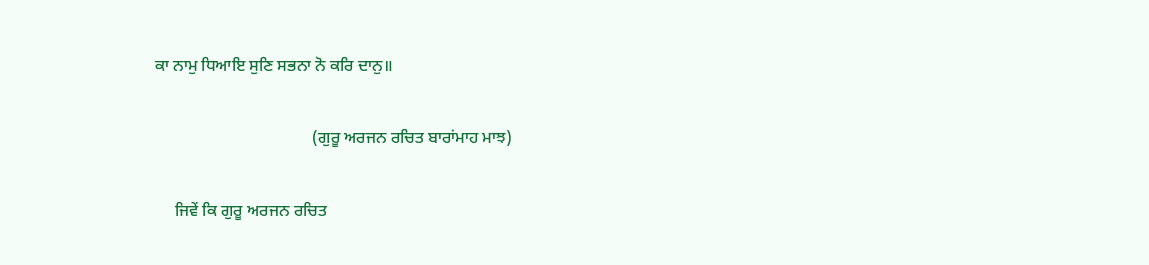ਕਾ ਨਾਮੁ ਧਿਆਇ ਸੁਣਿ ਸਭਨਾ ਨੋ ਕਰਿ ਦਾਨੁ॥

                                      (ਗੁਰੂ ਅਰਜਨ ਰਚਿਤ ਬਾਰਾਂਮਾਹ ਮਾਝ)

     ਜਿਵੇਂ ਕਿ ਗੁਰੂ ਅਰਜਨ ਰਚਿਤ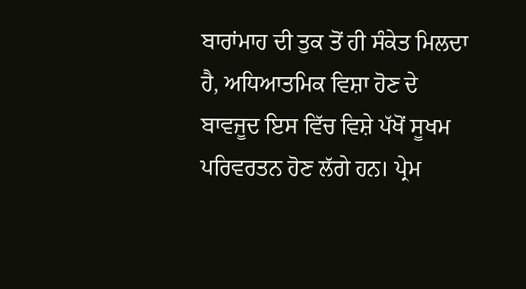ਬਾਰਾਂਮਾਹ ਦੀ ਤੁਕ ਤੋਂ ਹੀ ਸੰਕੇਤ ਮਿਲਦਾ ਹੈ, ਅਧਿਆਤਮਿਕ ਵਿਸ਼ਾ ਹੋਣ ਦੇ ਬਾਵਜੂਦ ਇਸ ਵਿੱਚ ਵਿਸ਼ੇ ਪੱਖੋਂ ਸੂਖਮ ਪਰਿਵਰਤਨ ਹੋਣ ਲੱਗੇ ਹਨ। ਪ੍ਰੇਮ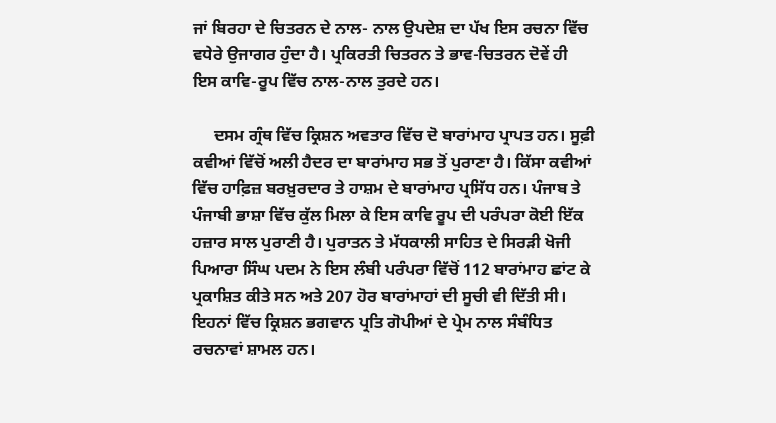ਜਾਂ ਬਿਰਹਾ ਦੇ ਚਿਤਰਨ ਦੇ ਨਾਲ- ਨਾਲ ਉਪਦੇਸ਼ ਦਾ ਪੱਖ ਇਸ ਰਚਨਾ ਵਿੱਚ ਵਧੇਰੇ ਉਜਾਗਰ ਹੁੰਦਾ ਹੈ। ਪ੍ਰਕਿਰਤੀ ਚਿਤਰਨ ਤੇ ਭਾਵ-ਚਿਤਰਨ ਦੋਵੇਂ ਹੀ ਇਸ ਕਾਵਿ-ਰੂਪ ਵਿੱਚ ਨਾਲ-ਨਾਲ ਤੁਰਦੇ ਹਨ।

     ਦਸਮ ਗ੍ਰੰਥ ਵਿੱਚ ਕ੍ਰਿਸ਼ਨ ਅਵਤਾਰ ਵਿੱਚ ਦੋ ਬਾਰਾਂਮਾਹ ਪ੍ਰਾਪਤ ਹਨ। ਸੂਫ਼ੀ ਕਵੀਆਂ ਵਿੱਚੋਂ ਅਲੀ ਹੈਦਰ ਦਾ ਬਾਰਾਂਮਾਹ ਸਭ ਤੋਂ ਪੁਰਾਣਾ ਹੈ। ਕਿੱਸਾ ਕਵੀਆਂ ਵਿੱਚ ਹਾਫ਼ਿਜ਼ ਬਰਖ਼ੁਰਦਾਰ ਤੇ ਹਾਸ਼ਮ ਦੇ ਬਾਰਾਂਮਾਹ ਪ੍ਰਸਿੱਧ ਹਨ। ਪੰਜਾਬ ਤੇ ਪੰਜਾਬੀ ਭਾਸ਼ਾ ਵਿੱਚ ਕੁੱਲ ਮਿਲਾ ਕੇ ਇਸ ਕਾਵਿ ਰੂਪ ਦੀ ਪਰੰਪਰਾ ਕੋਈ ਇੱਕ ਹਜ਼ਾਰ ਸਾਲ ਪੁਰਾਣੀ ਹੈ। ਪੁਰਾਤਨ ਤੇ ਮੱਧਕਾਲੀ ਸਾਹਿਤ ਦੇ ਸਿਰੜੀ ਖੋਜੀ ਪਿਆਰਾ ਸਿੰਘ ਪਦਮ ਨੇ ਇਸ ਲੰਬੀ ਪਰੰਪਰਾ ਵਿੱਚੋਂ 112 ਬਾਰਾਂਮਾਹ ਛਾਂਟ ਕੇ ਪ੍ਰਕਾਸ਼ਿਤ ਕੀਤੇ ਸਨ ਅਤੇ 207 ਹੋਰ ਬਾਰਾਂਮਾਹਾਂ ਦੀ ਸੂਚੀ ਵੀ ਦਿੱਤੀ ਸੀ। ਇਹਨਾਂ ਵਿੱਚ ਕ੍ਰਿਸ਼ਨ ਭਗਵਾਨ ਪ੍ਰਤਿ ਗੋਪੀਆਂ ਦੇ ਪ੍ਰੇਮ ਨਾਲ ਸੰਬੰਧਿਤ ਰਚਨਾਵਾਂ ਸ਼ਾਮਲ ਹਨ।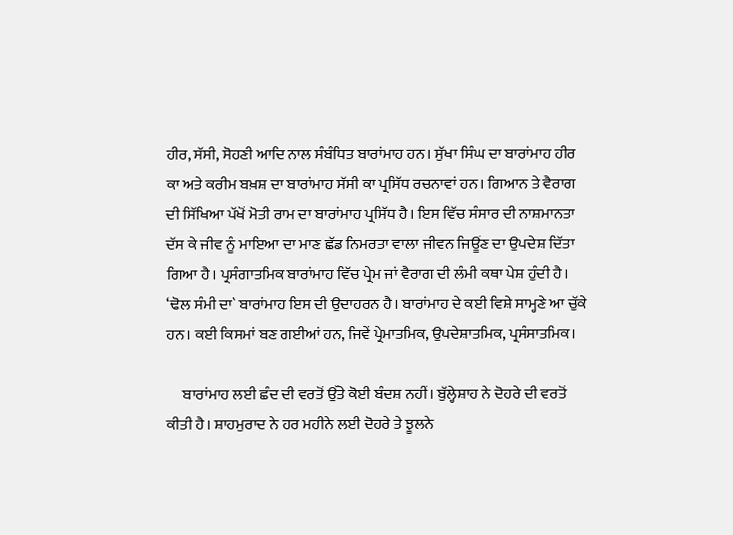ਹੀਰ, ਸੱਸੀ, ਸੋਹਣੀ ਆਦਿ ਨਾਲ ਸੰਬੰਧਿਤ ਬਾਰਾਂਮਾਹ ਹਨ। ਸੁੱਖਾ ਸਿੰਘ ਦਾ ਬਾਰਾਂਮਾਹ ਹੀਰ ਕਾ ਅਤੇ ਕਰੀਮ ਬਖ਼ਸ਼ ਦਾ ਬਾਰਾਂਮਾਹ ਸੱਸੀ ਕਾ ਪ੍ਰਸਿੱਧ ਰਚਨਾਵਾਂ ਹਨ। ਗਿਆਨ ਤੇ ਵੈਰਾਗ ਦੀ ਸਿੱਖਿਆ ਪੱਖੋਂ ਮੋਤੀ ਰਾਮ ਦਾ ਬਾਰਾਂਮਾਹ ਪ੍ਰਸਿੱਧ ਹੈ। ਇਸ ਵਿੱਚ ਸੰਸਾਰ ਦੀ ਨਾਸ਼ਮਾਨਤਾ ਦੱਸ ਕੇ ਜੀਵ ਨੂੰ ਮਾਇਆ ਦਾ ਮਾਣ ਛੱਡ ਨਿਮਰਤਾ ਵਾਲਾ ਜੀਵਨ ਜਿਊਂਣ ਦਾ ਉਪਦੇਸ਼ ਦਿੱਤਾ ਗਿਆ ਹੈ। ਪ੍ਰਸੰਗਾਤਮਿਕ ਬਾਰਾਂਮਾਹ ਵਿੱਚ ਪ੍ਰੇਮ ਜਾਂ ਵੈਰਾਗ ਦੀ ਲੰਮੀ ਕਥਾ ਪੇਸ਼ ਹੁੰਦੀ ਹੈ। ‘ਢੋਲ ਸੰਮੀ ਦਾ` ਬਾਰਾਂਮਾਹ ਇਸ ਦੀ ਉਦਾਹਰਨ ਹੈ। ਬਾਰਾਂਮਾਹ ਦੇ ਕਈ ਵਿਸ਼ੇ ਸਾਮ੍ਹਣੇ ਆ ਚੁੱਕੇ ਹਨ। ਕਈ ਕਿਸਮਾਂ ਬਣ ਗਈਆਂ ਹਨ, ਜਿਵੇਂ ਪ੍ਰੇਮਾਤਮਿਕ, ਉਪਦੇਸ਼ਾਤਮਿਕ, ਪ੍ਰਸੰਸਾਤਮਿਕ।

     ਬਾਰਾਂਮਾਹ ਲਈ ਛੰਦ ਦੀ ਵਰਤੋਂ ਉੱਤੇ ਕੋਈ ਬੰਦਸ਼ ਨਹੀਂ। ਬੁੱਲ੍ਹੇਸ਼ਾਹ ਨੇ ਦੋਹਰੇ ਦੀ ਵਰਤੋਂ ਕੀਤੀ ਹੈ। ਸ਼ਾਹਮੁਰਾਦ ਨੇ ਹਰ ਮਹੀਨੇ ਲਈ ਦੋਹਰੇ ਤੇ ਝੂਲਨੇ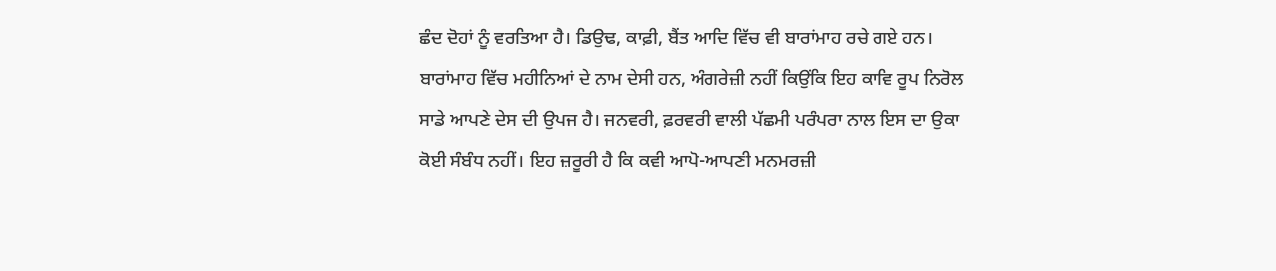ਛੰਦ ਦੋਹਾਂ ਨੂੰ ਵਰਤਿਆ ਹੈ। ਡਿਉਢ, ਕਾਫ਼ੀ, ਬੈਂਤ ਆਦਿ ਵਿੱਚ ਵੀ ਬਾਰਾਂਮਾਹ ਰਚੇ ਗਏ ਹਨ। ਬਾਰਾਂਮਾਹ ਵਿੱਚ ਮਹੀਨਿਆਂ ਦੇ ਨਾਮ ਦੇਸੀ ਹਨ, ਅੰਗਰੇਜ਼ੀ ਨਹੀਂ ਕਿਉਂਕਿ ਇਹ ਕਾਵਿ ਰੂਪ ਨਿਰੋਲ ਸਾਡੇ ਆਪਣੇ ਦੇਸ ਦੀ ਉਪਜ ਹੈ। ਜਨਵਰੀ, ਫ਼ਰਵਰੀ ਵਾਲੀ ਪੱਛਮੀ ਪਰੰਪਰਾ ਨਾਲ ਇਸ ਦਾ ਉਕਾ ਕੋਈ ਸੰਬੰਧ ਨਹੀਂ। ਇਹ ਜ਼ਰੂਰੀ ਹੈ ਕਿ ਕਵੀ ਆਪੋ-ਆਪਣੀ ਮਨਮਰਜ਼ੀ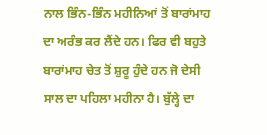ਨਾਲ ਭਿੰਨ-ਭਿੰਨ ਮਹੀਨਿਆਂ ਤੋਂ ਬਾਰਾਂਮਾਹ ਦਾ ਅਰੰਭ ਕਰ ਲੈਂਦੇ ਹਨ। ਫਿਰ ਵੀ ਬਹੁਤੇ ਬਾਰਾਂਮਾਹ ਚੇਤ ਤੋਂ ਸ਼ੁਰੂ ਹੁੰਦੇ ਹਨ ਜੋ ਦੇਸੀ ਸਾਲ ਦਾ ਪਹਿਲਾ ਮਹੀਨਾ ਹੈ। ਬੁੱਲ੍ਹੇ ਦਾ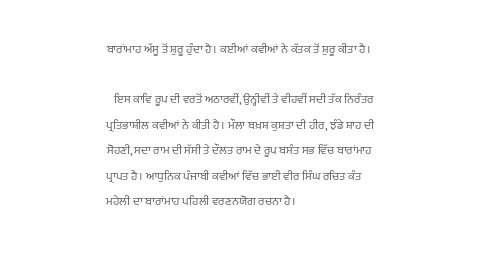ਬਾਰਾਂਮਾਹ ਅੱਸੂ ਤੋਂ ਸ਼ੁਰੂ ਹੁੰਦਾ ਹੈ। ਕਈਆਂ ਕਵੀਆਂ ਨੇ ਕੱਤਕ ਤੋਂ ਸ਼ੁਰੂ ਕੀਤਾ ਹੈ।

   ਇਸ ਕਾਵਿ ਰੂਪ ਦੀ ਵਰਤੋਂ ਅਠਾਰਵੀਂ, ਉਨ੍ਹੀਵੀਂ ਤੇ ਵੀਹਵੀਂ ਸਦੀ ਤੱਕ ਨਿਰੰਤਰ ਪ੍ਰਤਿਭਾਸ਼ੀਲ ਕਵੀਆਂ ਨੇ ਕੀਤੀ ਹੈ। ਮੌਲਾ ਬਖ਼ਸ਼ ਕੁਸ਼ਤਾ ਦੀ ਹੀਰ, ਝੰਡੇ ਸ਼ਾਹ ਦੀ ਸੋਹਣੀ, ਸਦਾ ਰਾਮ ਦੀ ਸੱਸੀ ਤੇ ਦੌਲਤ ਰਾਮ ਦੇ ਰੂਪ ਬਸੰਤ ਸਭ ਵਿੱਚ ਬਾਰਾਂਮਾਹ ਪ੍ਰਾਪਤ ਹੈ। ਆਧੁਨਿਕ ਪੰਜਾਬੀ ਕਵੀਆਂ ਵਿੱਚ ਭਾਈ ਵੀਰ ਸਿੰਘ ਰਚਿਤ ਕੰਤ ਮਹੇਲੀ ਦਾ ਬਾਰਾਂਮਾਹ ਪਹਿਲੀ ਵਰਣਨਯੋਗ ਰਚਨਾ ਹੈ।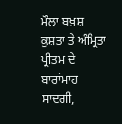ਮੌਲਾ ਬਖ਼ਸ਼ ਕੁਸ਼ਤਾ ਤੇ ਅੰਮ੍ਰਿਤਾ ਪ੍ਰੀਤਮ ਦੇ ਬਾਰਾਂਮਾਹ ਸਾਦਗੀ,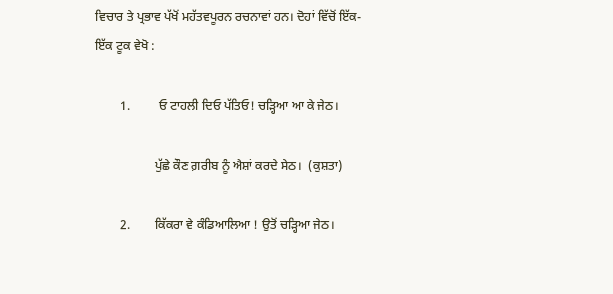ਵਿਚਾਰ ਤੇ ਪ੍ਰਭਾਵ ਪੱਖੋਂ ਮਹੱਤਵਪੂਰਨ ਰਚਨਾਵਾਂ ਹਨ। ਦੋਹਾਂ ਵਿੱਚੋਂ ਇੱਕ-ਇੱਕ ਟੂਕ ਵੇਖੋ :

        1.         ਓ ਟਾਹਲੀ ਦਿਓ ਪੱਤਿਓ! ਚੜ੍ਹਿਆ ਆ ਕੇ ਜੇਠ।

                   ਪੁੱਛੇ ਕੌਣ ਗ਼ਰੀਬ ਨੂੰ ਐਸ਼ਾਂ ਕਰਦੇ ਸੇਠ।  (ਕੁਸ਼ਤਾ)

        2.        ਕਿੱਕਰਾ ਵੇ ਕੰਡਿਆਲਿਆ ! ਉਤੋਂ ਚੜ੍ਹਿਆ ਜੇਠ।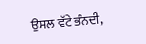ਉਸਲ ਵੱਟੇ ਭੰਨਦੀ,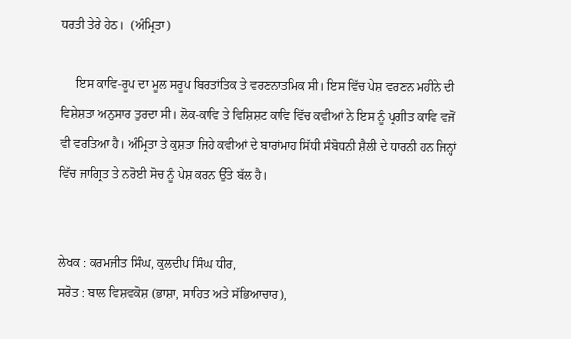ਧਰਤੀ ਤੇਰੇ ਹੇਠ।  (ਅੰਮ੍ਰਿਤਾ)

     ਇਸ ਕਾਵਿ-ਰੂਪ ਦਾ ਮੂਲ ਸਰੂਪ ਬਿਰਤਾਂਤਿਕ ਤੇ ਵਰਣਨਾਤਮਿਕ ਸੀ। ਇਸ ਵਿੱਚ ਪੇਸ਼ ਵਰਣਨ ਮਹੀਨੇ ਦੀ ਵਿਸ਼ੇਸ਼ਤਾ ਅਨੁਸਾਰ ਤੁਰਦਾ ਸੀ। ਲੋਕ-ਕਾਵਿ ਤੇ ਵਿਸ਼ਿਸ਼ਟ ਕਾਵਿ ਵਿੱਚ ਕਵੀਆਂ ਨੇ ਇਸ ਨੂੰ ਪ੍ਰਗੀਤ ਕਾਵਿ ਵਜੋਂ ਵੀ ਵਰਤਿਆ ਹੈ। ਅੰਮ੍ਰਿਤਾ ਤੇ ਕੁਸ਼ਤਾ ਜਿਹੇ ਕਵੀਆਂ ਦੇ ਬਾਰਾਂਮਾਹ ਸਿੱਧੀ ਸੰਬੋਧਨੀ ਸ਼ੈਲੀ ਦੇ ਧਾਰਨੀ ਹਨ ਜਿਨ੍ਹਾਂ ਵਿੱਚ ਜਾਗ੍ਰਿਤ ਤੇ ਨਰੋਈ ਸੋਚ ਨੂੰ ਪੇਸ਼ ਕਰਨ ਉੱਤੇ ਬੱਲ ਹੈ।


ਲੇਖਕ : ਕਰਮਜੀਤ ਸਿੰਘ, ਕੁਲਦੀਪ ਸਿੰਘ ਧੀਰ,
ਸਰੋਤ : ਬਾਲ ਵਿਸ਼ਵਕੋਸ਼ (ਭਾਸ਼ਾ, ਸਾਹਿਤ ਅਤੇ ਸੱਭਿਆਚਾਰ),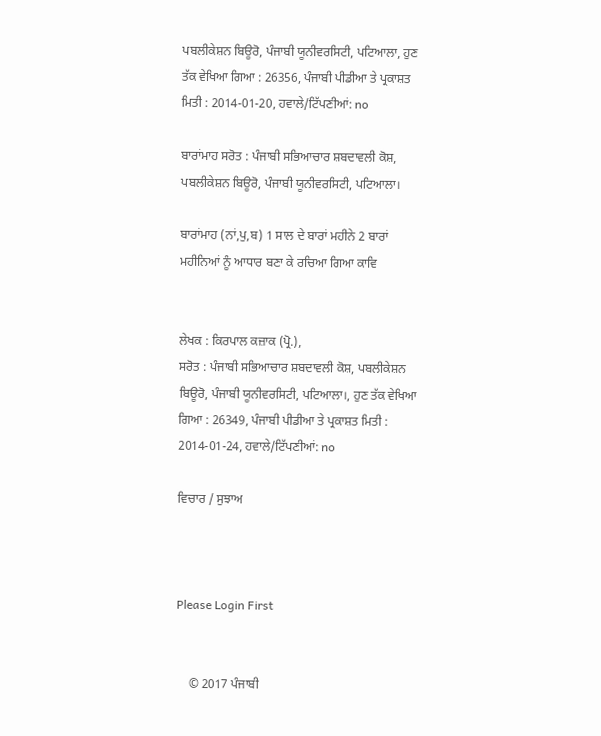ਪਬਲੀਕੇਸ਼ਨ ਬਿਊਰੋ, ਪੰਜਾਬੀ ਯੂਨੀਵਰਸਿਟੀ, ਪਟਿਆਲਾ, ਹੁਣ ਤੱਕ ਵੇਖਿਆ ਗਿਆ : 26356, ਪੰਜਾਬੀ ਪੀਡੀਆ ਤੇ ਪ੍ਰਕਾਸ਼ਤ ਮਿਤੀ : 2014-01-20, ਹਵਾਲੇ/ਟਿੱਪਣੀਆਂ: no

ਬਾਰਾਂਮਾਹ ਸਰੋਤ : ਪੰਜਾਬੀ ਸਭਿਆਚਾਰ ਸ਼ਬਦਾਵਲੀ ਕੋਸ਼, ਪਬਲੀਕੇਸ਼ਨ ਬਿਊਰੋ, ਪੰਜਾਬੀ ਯੂਨੀਵਰਸਿਟੀ, ਪਟਿਆਲਾ।

ਬਾਰਾਂਮਾਹ (ਨਾਂ,ਪੁ,ਬ) 1 ਸਾਲ ਦੇ ਬਾਰਾਂ ਮਹੀਨੇ 2 ਬਾਰਾਂ ਮਹੀਨਿਆਂ ਨੂੰ ਆਧਾਰ ਬਣਾ ਕੇ ਰਚਿਆ ਗਿਆ ਕਾਵਿ


ਲੇਖਕ : ਕਿਰਪਾਲ ਕਜ਼ਾਕ (ਪ੍ਰੋ.),
ਸਰੋਤ : ਪੰਜਾਬੀ ਸਭਿਆਚਾਰ ਸ਼ਬਦਾਵਲੀ ਕੋਸ਼, ਪਬਲੀਕੇਸ਼ਨ ਬਿਊਰੋ, ਪੰਜਾਬੀ ਯੂਨੀਵਰਸਿਟੀ, ਪਟਿਆਲਾ।, ਹੁਣ ਤੱਕ ਵੇਖਿਆ ਗਿਆ : 26349, ਪੰਜਾਬੀ ਪੀਡੀਆ ਤੇ ਪ੍ਰਕਾਸ਼ਤ ਮਿਤੀ : 2014-01-24, ਹਵਾਲੇ/ਟਿੱਪਣੀਆਂ: no

ਵਿਚਾਰ / ਸੁਝਾਅ



Please Login First


    © 2017 ਪੰਜਾਬੀ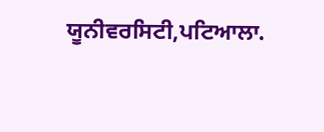ਯੂਨੀਵਰਸਿਟੀ,ਪਟਿਆਲਾ.